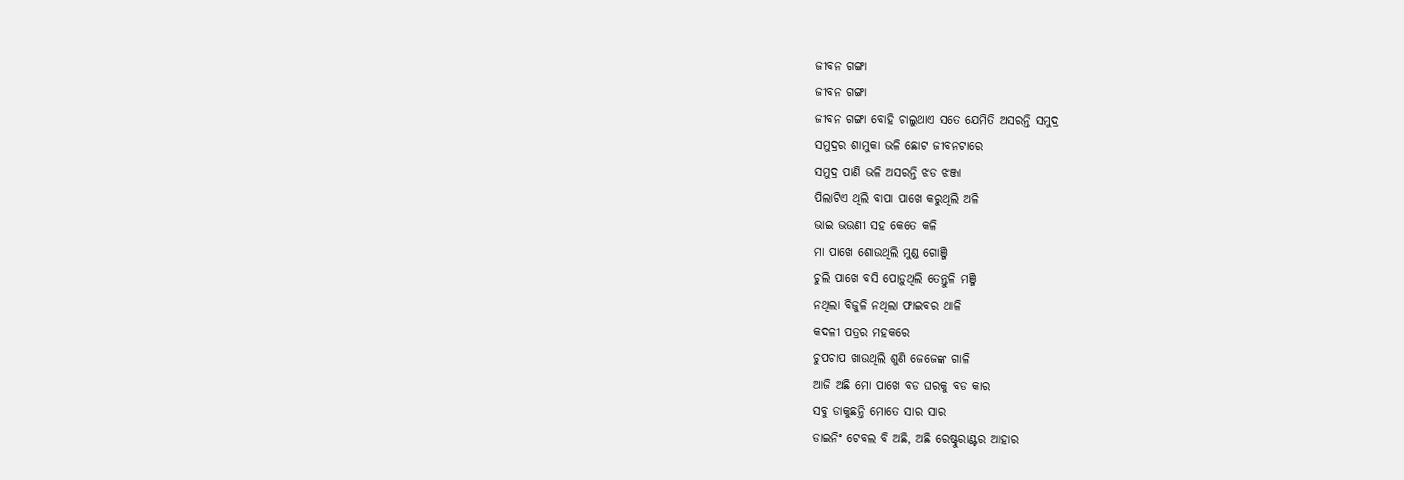ଜୀବନ ଗଙ୍ଗା
ଜୀବନ ଗଙ୍ଗା
ଜୀବନ ଗଙ୍ଗା ବୋହି ଚାଲୁଥାଏ ସତେ ଯେମିତି ଅସରନ୍ତି ସମୁଦ୍ର
ସମୁଦ୍ରର ଶାମୁକା ଭଳି ଛୋଟ ଜୀବନଟାରେ
ସମୁଦ୍ର ପାଣି ଭଳି ଅସରନ୍ତି ଝଡ ଝଞ୍ଜା
ପିଲାଟିଏ ଥିଲି ବାପା ପାଖେ କରୁଥିଲି ଅଳି
ଭାଇ ଭଉଣୀ ସହ କେତେ କଳି
ମା ପାଖେ ଶୋଉଥିଲି ମୁଣ୍ଡ ଗୋଞ୍ଜି
ଚୁଲି ପାଖେ ବସି ପୋଡ଼ୁଥିଲି ତେନ୍ତୁଳି ମଞ୍ଜି
ନଥିଲା ବିଜୁଳି ନଥିଲା ଫାଇବର ଥାଳି
କଦଳୀ ପତ୍ରର ମହକରେ
ଚୁପଚାପ ଖାଉଥିଲି ଶୁଣି ଜେଜେଙ୍କ ଗାଳି
ଆଜି ଅଛି ମୋ ପାଖେ ବଡ ଘରକୁ ବଡ କାର
ସବୁ ଡାକୁଛନ୍ତି ମୋତେ ସାର ସାର
ଡାଇନିଂ ଟେବଲ ବି ଅଛି, ଅଛି ରେଷ୍ଟୁରାଣ୍ଟର ଆହାର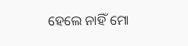ହେଲେ ନାହିଁ ମୋ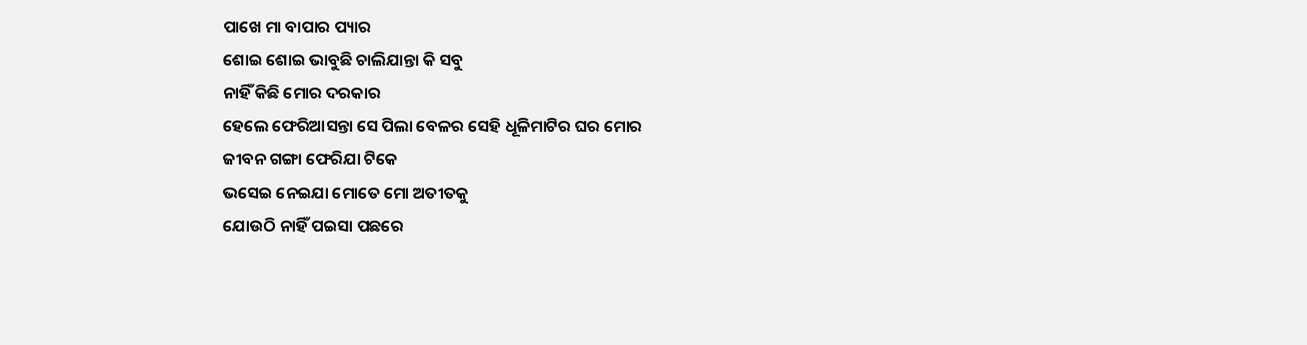ପାଖେ ମା ବାପାର ପ୍ୟାର
ଶୋଇ ଶୋଇ ଭାବୁଛି ଚାଲିଯାନ୍ତା କି ସବୁ
ନାହିଁ କିଛି ମୋର ଦରକାର
ହେଲେ ଫେରିଆସନ୍ତା ସେ ପିଲା ବେଳର ସେହି ଧୂଳିମାଟିର ଘର ମୋର
ଜୀବନ ଗଙ୍ଗା ଫେରିଯା ଟିକେ
ଭସେଇ ନେଇଯା ମୋତେ ମୋ ଅତୀତକୁ
ଯୋଉଠି ନାହିଁ ପଇସା ପଛରେ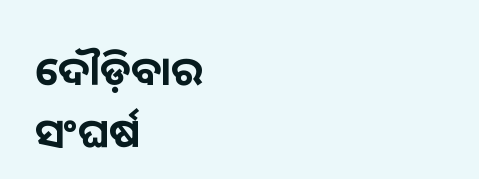ଦୌଡ଼ିବାର ସଂଘର୍ଷ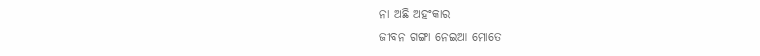ନା ଅଛି ଅହଂକାର
ଜୀବନ ଗଙ୍ଗା ନେଇଆ ମୋତେ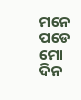ମନେ ପଡେ ମୋ ଦିନ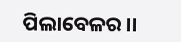ପିଲାବେଳର ।।